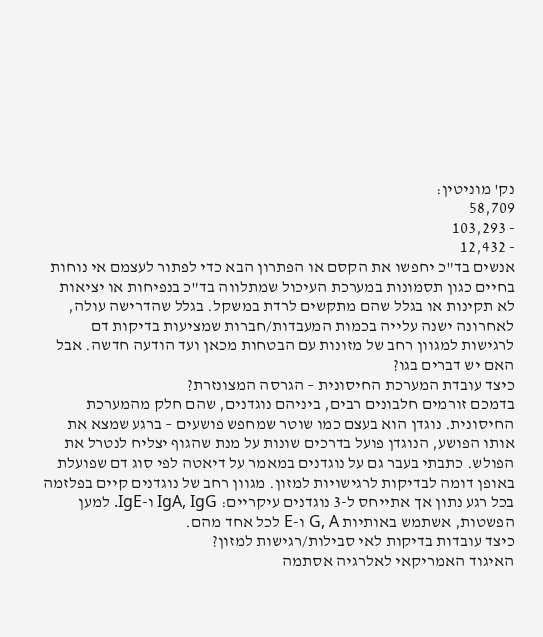נק' מוניטין:
58,709
- 103,293
- 12,432
אנשים בד"כ יחפשו את הקסם או הפתרון הבא כדי לפתור לעצמם אי נוחות בחיים כגון תסמונות במערכת העיכול שמתלווה בד"כ בנפיחות או יציאות לא תקינות או בגלל שהם מתקשים לרדת במשקל. בגלל שהדרישה עולה, לאחרונה ישנה עלייה בכמות המעבדות/חברות שמציעות בדיקות דם לרגישות למגוון רחב של מזונות עם הבטחות מכאן ועד הודעה חדשה. אבל האם יש דברים בגו?
כיצד עובדת המערכת החיסונית – הגרסה המצונזרת?
בדמכם זורמים חלבונים רבים, ביניהם נוגדנים, שהם חלק מהמערכת החיסונית. נוגדן הוא בעצם כמו שוטר שמחפש פושעים – ברגע שמצא את אותו הפושע, הנוגדן פועל בדרכים שונות על מנת שהגוף יצליח לנטרל את הפולש. כתבתי בעבר גם על נוגדנים במאמר על דיאטה לפי סוג דם שפועלת באופן דומה לבדיקות לרגישויות למזון. מגוון רחב של נוגדנים קיים בפלזמה בכל רגע נתון אך אתייחס ל-3 נוגדנים עיקריים: IgA, IgG ו-IgE. למען הפשטות, אשתמש באותיות G, A ו-E לכל אחד מהם.
כיצד עובדות בדיקות לאי סבילות/רגישות למזון?
האיגוד האמריקאי לאלרגיה אסתמה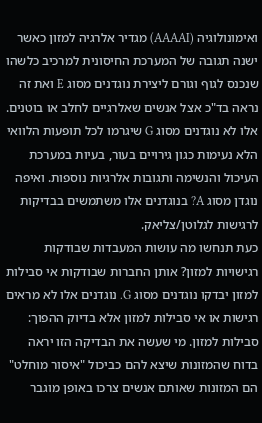ואימונולוגיה (AAAAI) מגדיר אלרגיה למזון כאשר ישנה תגובה של המערכת החיסונית למרכיב כלשהו שנכנס לגוף וגורם ליצירת נוגדנים מסוג E ואת זה נראה בד"כ אצל אנשים שאלרגיים לחלב או בוטנים. אלו לא נוגדנים מסוג G שיגרמו לכל תופעות הלוואי הלא נעימות כגון גירויים בעור, בעיות במערכת העיכול והנשימה ותגובות אלרגיות נוספות. ואיפה נוגדן מסוג A? בנוגדנים אלו משתמשים בבדיקות לרגישות לגלוטן/צליאק.
כעת תנחשו מה עושות המעבדות שבודקות רגישויות למזון? אותן החברות שבודקות אי סבילות למזון יבדקו נוגדנים מסוג G. נוגדנים אלו לא מראים רגישות או אי סבילות למזון אלא בדיוק ההפוך: סבילות למזון. מי שעשה את הבדיקה הזו יראה בדוח שהמזונות שיצא להם כביכול "איסור מוחלט" הם המזונות שאותם אנשים צרכו באופן מוגבר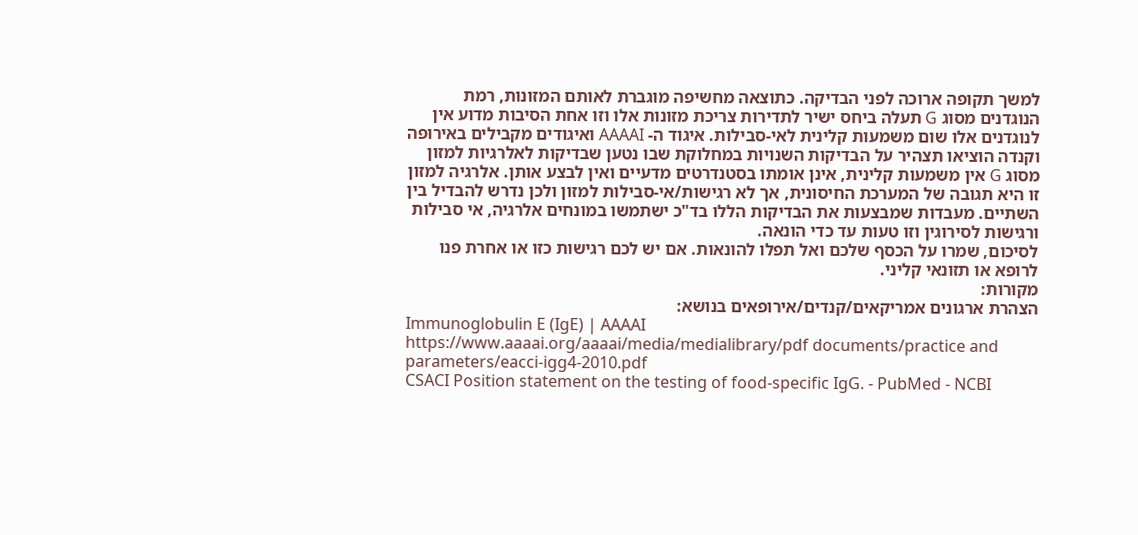למשך תקופה ארוכה לפני הבדיקה. כתוצאה מחשיפה מוגברת לאותם המזונות, רמת הנוגדנים מסוג G תעלה ביחס ישיר לתדירות צריכת מזונות אלו וזו אחת הסיבות מדוע אין לנוגדנים אלו שום משמעות קלינית לאי-סבילות. איגוד ה- AAAAI ואיגודים מקבילים באירופה וקנדה הוציאו תצהיר על הבדיקות השנויות במחלוקת שבו נטען שבדיקות לאלרגיות למזון מסוג G אין משמעות קלינית, אינן אומתו בסטנדרטים מדעיים ואין לבצע אותן. אלרגיה למזון זו היא תגובה של המערכת החיסונית, אך לא רגישות/אי-סבילות למזון ולכן נדרש להבדיל בין השתיים. מעבדות שמבצעות את הבדיקות הללו בד"כ ישתמשו במונחים אלרגיה, אי סבילות ורגישות לסירוגין וזו טעות עד כדי הונאה.
לסיכום, שמרו על הכסף שלכם ואל תפלו להונאות. אם יש לכם רגישות כזו או אחרת פנו לרופא או תזונאי קליני.
מקורות:
הצהרת ארגונים אמריקאים/קנדים/אירופאים בנושא:
Immunoglobulin E (IgE) | AAAAI
https://www.aaaai.org/aaaai/media/medialibrary/pdf documents/practice and parameters/eacci-igg4-2010.pdf
CSACI Position statement on the testing of food-specific IgG. - PubMed - NCBI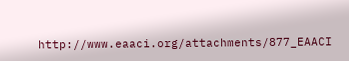http://www.eaaci.org/attachments/877_EAACI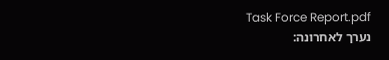Task Force Report.pdf
נערך לאחרונה: